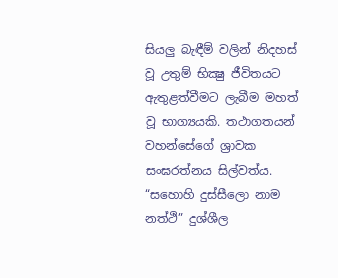සියලු බැඳීම් වලින් නිදහස් වූ උතුම් භික්‍ෂු ජීවිතයට ඇතුළත්වීමට ලැබීම මහත් වූ භාග්‍යයකි. තථාගතයන් වහන්සේගේ ශ්‍රාවක සංඝරත්නය සිල්වත්ය. “සහොහි දුස්සීලො නාම නත්ථි” දුශ්ශීල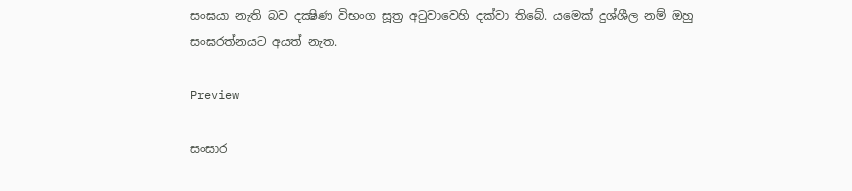සංඝයා නැති බව දක්‍ෂිණ විභංග සූත්‍ර අටුවාවෙහි දක්වා තිබේ. යමෙක් දුශ්ශීල නම් ඔහු සංඝරත්නයට අයත් නැත.

Preview

සංසාර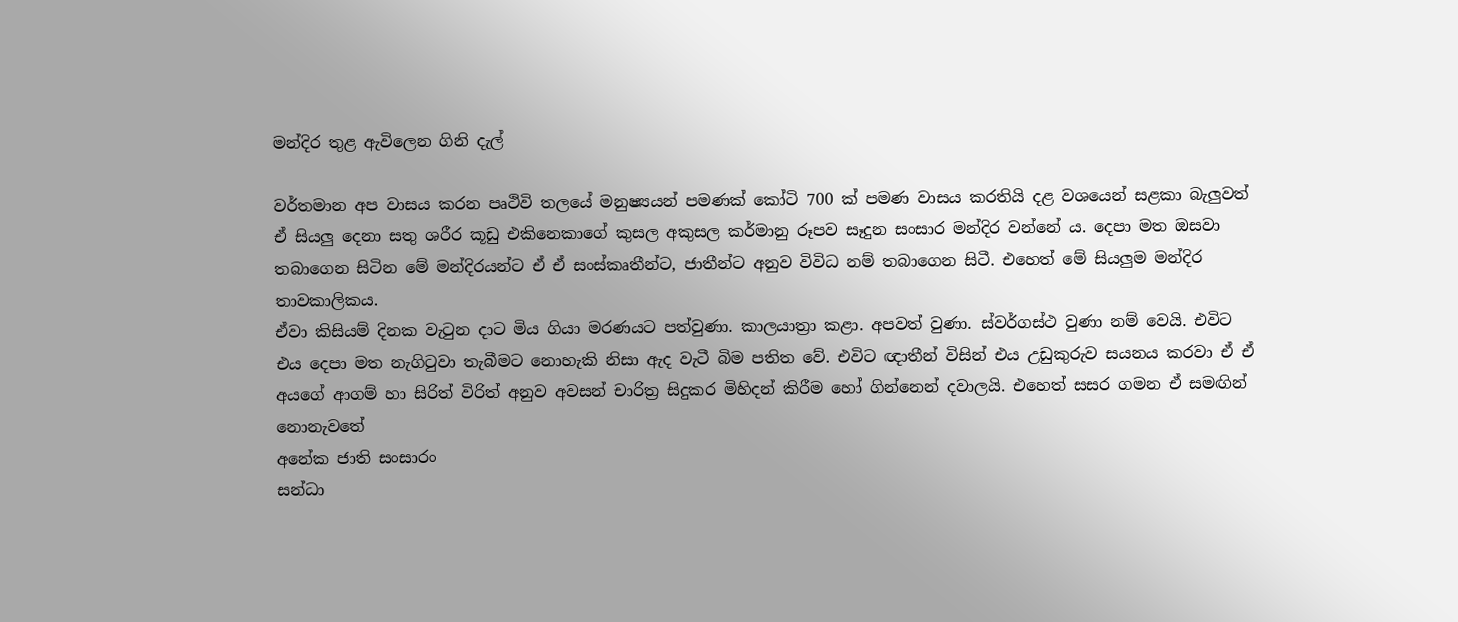මන්දිර තුළ ඇවිලෙන ගිනි දැල්

වර්තමාන අප වාසය කරන පෘථිවි තලයේ මනුෂ්‍යයන් පමණක් කෝටි 700 ක් පමණ වාසය කරතියි දළ වශයෙන් සළකා බැලුවත් ඒ සියලු දෙනා සතු ශරීර කූඩු එකිනෙකාගේ කුසල අකුසල කර්මානු රූපව සෑදුන සංසාර මන්දිර වන්නේ ය. දෙපා මත ඔසවා තබාගෙන සිටින මේ මන්දිරයන්ට ඒ ඒ සංස්කෘතීන්ට, ජාතීන්ට අනුව විවිධ නම් තබාගෙන සිටී. එහෙත් මේ සියලුම මන්දිර තාවකාලිකය.
ඒවා කිසියම් දිනක වැටුන දාට මිය ගියා මරණයට පත්වුණා. කාලයාත්‍රා කළා. අපවත් වුණා. ස්වර්ගස්ථ වුණා නම් වෙයි. එවිට එය දෙපා මත නැගිටුවා තැබීමට නොහැකි නිසා ඇද වැටී බිම පතිත වේ. එවිට ඥාතීන් විසින් එය උඩුකුරුව සයනය කරවා ඒ ඒ අයගේ ආගම් හා සිරිත් විරිත් අනුව අවසන් චාරිත්‍ර සිදුකර මිහිදන් කිරීම හෝ ගින්නෙන් දවාලයි. එහෙත් සසර ගමන ඒ සමඟින් නොනැවතේ
අනේක ජාති සංසාරං
සන්ධා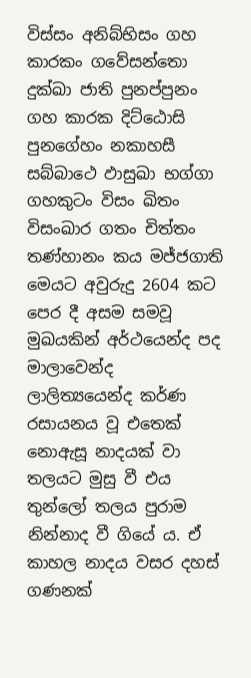විස්සං අනිබ්භිසං ගහ කාරකං ගවේසන්තො දුක්ඛා ජාති පුනප්පුනං ගහ කාරක දිට්ඨොසි පුනගේහං නකාහසී සබ්බාථෙ ඵාසුඛා භග්ගා ගහකුටං විසං ඛිතං විසංඛාර ගතං චිත්තං තණ්හානං කය මජ්ජගාති
මෙයට අවුරුදු 2604 කට පෙර දී අසම සමවූ මුඛයකින් අර්ථයෙන්ද පද මාලාවෙන්ද ලාලිත්‍යයෙන්ද කර්ණ රසායනය වූ එතෙක් නොඇසූ නාදයක් වා තලයට මුසු වී එය තුන්ලෝ තලය පුරාම නින්නාද වී ගියේ ය. ඒ කාහල නාදය වසර දහස් ගණනක්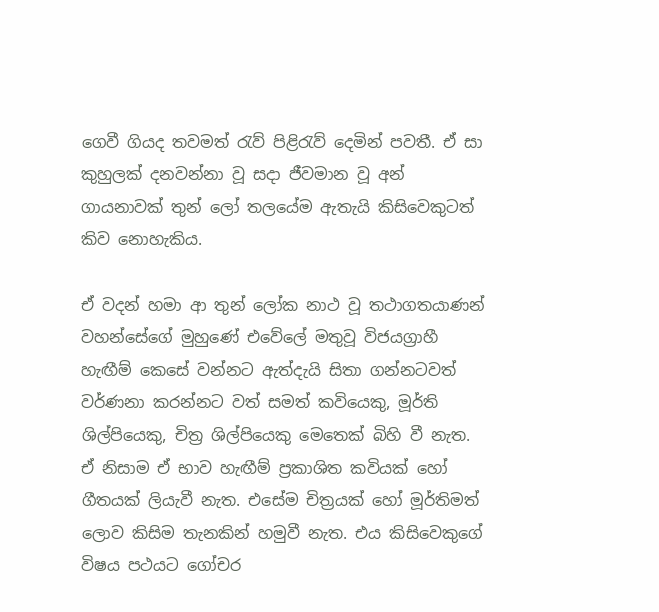ගෙවී ගියද තවමත් රැව් පිළිරැව් දෙමින් පවතී. ඒ සා කුහුලක් දනවන්නා වූ සදා ජීවමාන වූ අන් ගායනාවක් තුන් ලෝ තලයේම ඇතැයි කිසිවෙකුටත් කිව නොහැකිය.

ඒ වදන් හමා ආ තුන් ලෝක නාථ වූ තථාගතයාණන් වහන්සේගේ මුහුණේ එවේලේ මතුවූ විජයග්‍රාහී හැඟීම් කෙසේ වන්නට ඇත්දැයි සිතා ගන්නටවත් වර්ණනා කරන්නට වත් සමත් කවියෙකු, මූර්ති ශිල්පියෙකු, චිත්‍ර ශිල්පියෙකු මෙතෙක් බිහි වී නැත. ඒ නිසාම ඒ භාව හැඟීම් ප්‍රකාශිත කවියක් හෝ ගීතයක් ලියැවී නැත. එසේම චිත්‍රයක් හෝ මූර්තිමත් ලොව කිසිම තැනකින් හමුවී නැත. එය කිසිවෙකුගේ විෂය පථයට ගෝචර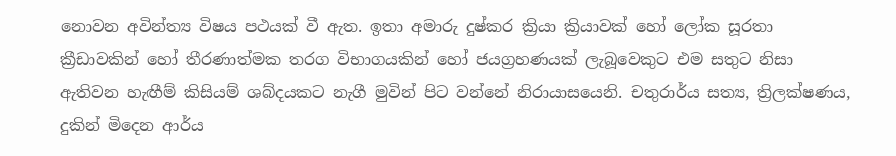නොවන අවින්ත්‍ය විෂය පථයක් වී ඇත. ඉතා අමාරු දුෂ්කර ක්‍රියා ක්‍රියාවක් හෝ ලෝක සූරතා ක්‍රීඩාවකින් හෝ තීරණාත්මක තරග විභාගයකින් හෝ ජයග්‍රහණයක් ලැබූවෙකුට එම සතුට නිසා ඇතිවන හැඟීම් කිසියම් ශබ්දයකට නැගී මුවින් පිට වන්නේ නිරායාසයෙනි. චතුරාර්ය සත්‍ය, ත්‍රිලක්ෂණය, දුකින් මිදෙන ආර්ය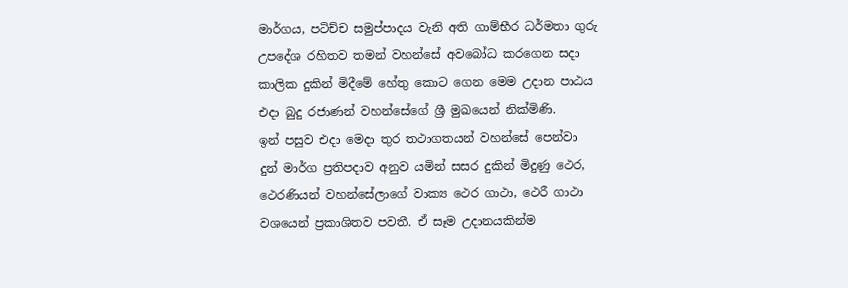මාර්ගය, පටිච්ච සමුප්පාදය වැනි අති ගාම්භීර ධර්මතා ගුරු උපදේශ රහිතව තමන් වහන්සේ අවබෝධ කරගෙන සදා කාලික දුකින් මිදීමේ හේතු කොට ගෙන මෙම උදාන පාඨය එදා බුදු රජාණන් වහන්සේගේ ශ්‍රී මුඛයෙන් නික්මිණි.
ඉන් පසුව එදා මෙදා තුර තථාගතයන් වහන්සේ පෙන්වා දුන් මාර්ග ප්‍රතිපදාව අනුව යමින් සසර දුකින් මිදුණු ථෙර, ථෙරණියන් වහන්සේලාගේ වාක්‍ය ථෙර ගාථා, ථෙරී ගාථා වශයෙන් ප්‍රකාශිතව පවතී. ඒ සෑම උදානයකින්ම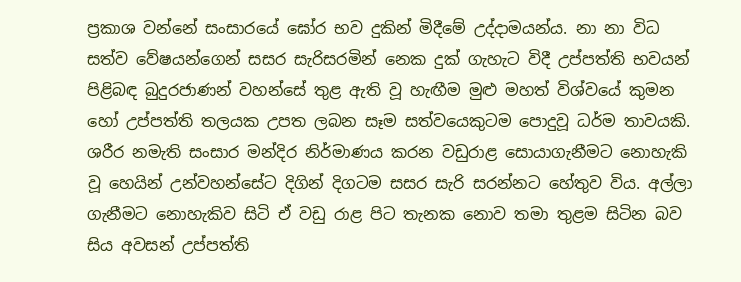ප්‍රකාශ වන්නේ සංසාරයේ ඝෝර භව දුකින් මිදීමේ උද්දාමයන්ය. නා නා විධ සත්ව වේෂයන්ගෙන් සසර සැරිසරමින් නෙක දුක් ගැහැට විදී උප්පත්ති භවයන් පිළිබඳ බුදුරජාණන් වහන්සේ තුළ ඇති වූ හැඟීම මුළු මහත් විශ්වයේ කුමන හෝ උප්පත්ති තලයක උපත ලබන සෑම සත්වයෙකුටම පොදුවූ ධර්ම තාවයකි.
ශරීර නමැති සංසාර මන්දිර නිර්මාණය කරන වඩුරාළ සොයාගැනීමට නොහැකි වූ හෙයින් උන්වහන්සේට දිගින් දිගටම සසර සැරි සරන්නට හේතුව විය. අල්ලා ගැනීමට නොහැකිව සිටි ඒ වඩු රාළ පිට තැනක නොව තමා තුළම සිටින බව සිය අවසන් උප්පත්ති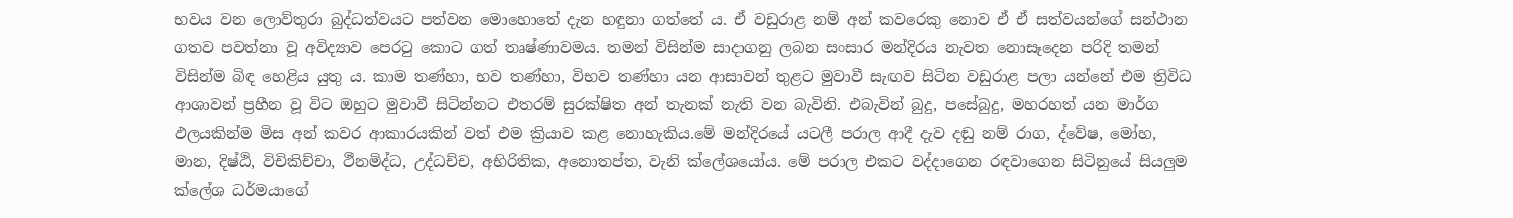භවය වන ලොව්තුරා බුද්ධත්වයට පත්වන මොහොතේ දැන හඳුනා ගත්තේ ය. ඒ වඩුරාළ නම් අන් කවරෙකු නොව ඒ ඒ සත්වයන්ගේ සන්ථාන ගතව පවත්නා වූ අවිද්‍යාව පෙරටු කොට ගත් තෘෂ්ණාවමය. තමන් විසින්ම සාදාගනු ලබන සංසාර මන්දිරය නැවත නොසෑදෙන පරිදි තමන් විසින්ම බිඳ හෙළිය යුතු ය. කාම තණ්හා, භව තණ්හා, විභව තණ්හා යන ආසාවන් තුළට මුවාවී සැඟව සිටින වඩුරාළ පලා යන්නේ එම ත්‍රිවිධ ආශාවන් ප්‍රහීන වූ විට ඔහුට මුවාවී සිටින්නට එතරම් සුරක්ෂිත අන් තැනක් නැති වන බැවිනි. එබැවින් බුදු, පසේබුදු, මහරහත් යන මාර්ග ඵලයකින්ම මිස අන් කවර ආකාරයකින් වත් එම ක්‍රියාව කළ නොහැකිය.මේ මන්දිරයේ යටලී පරාල ආදී දැව දඬු නම් රාග, ද්වේෂ, මෝහ, මාන, දිෂ්ඨි, විචිකිච්චා, ථීනමිද්ධ, උද්ධච්ච, අභිරිතික, අනොතප්ත, වැනි ක්ලේශයෝය. මේ පරාල එකට වද්දාගෙන රඳවාගෙන සිටිනුයේ සියලුම ක්ලේශ ධර්මයාගේ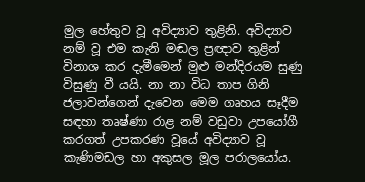මුල හේතුව වූ අවිද්‍යාව තුළිනි. අවිද්‍යාව නම් වූ එම කැනි මඬල ප්‍රඥාව තුළින් විනාශ කර දැමීමෙන් මුළු මන්දිරයම සුණු විසුණු වී යයි. නා නා විධ තාප ගිනි ජලාවන්ගෙන් දැවෙන මෙම ගෘහය සෑදීම සඳහා තෘෂ්ණා රාළ නම් වඩුවා උපයෝගී කරගත් උපකරණ වූයේ අවිද්‍යාව වූ කැණිමඩල හා අකුසල මූල පරාලයෝය.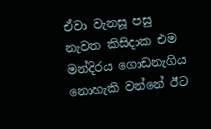ඒවා වැනසූ පසු නැවත කිසිදාක එම මන්දිරය ගොඩනැගිය නොහැකි වන්නේ ඊට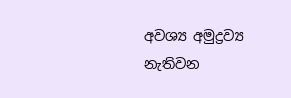අවශ්‍ය අමුද්‍රව්‍ය නැතිවන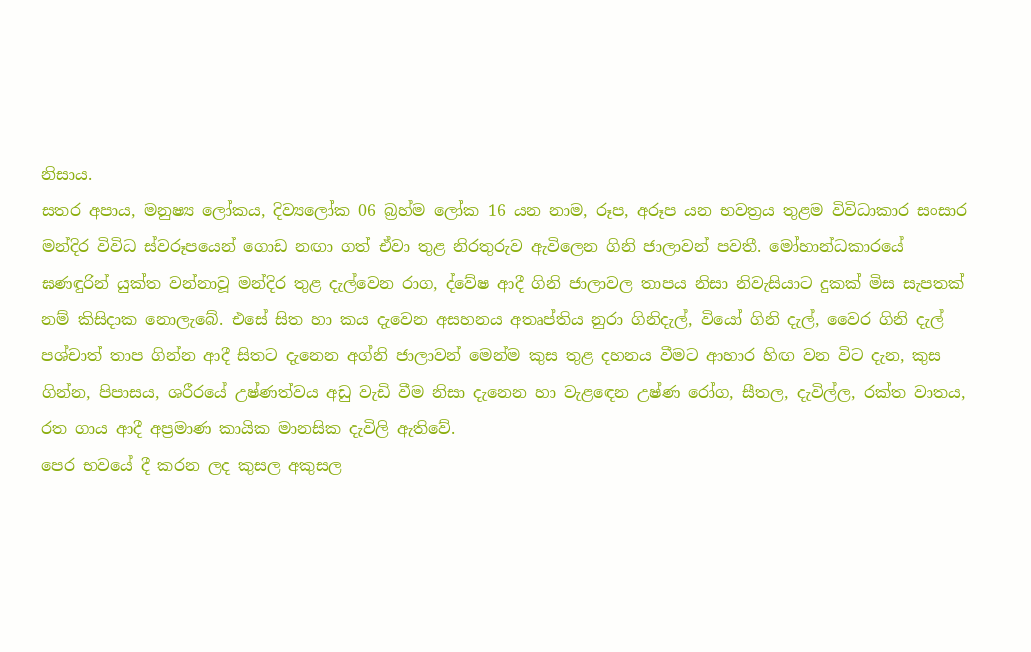නිසාය.
සතර අපාය, මනුෂ්‍ය ලෝකය, දිව්‍යලෝක 06 බ්‍රහ්ම ලෝක 16 යන නාම, රූප, අරූප යන භවත්‍රය තුළම විවිධාකාර සංසාර මන්දිර විවිධ ස්වරූපයෙන් ගොඩ නඟා ගත් ඒවා තුළ නිරතුරුව ඇවිලෙන ගිනි ජාලාවන් පවතී. මෝහාන්ධකාරයේ ඝණඳුරින් යුක්ත වන්නාවූ මන්දිර තුළ දැල්වෙන රාග, ද්වේෂ ආදී ගිනි ජාලාවල තාපය නිසා නිවැසියාට දුකක් මිස සැපතක් නම් කිසිදාක නොලැබේ. එසේ සිත හා කය දැවෙන අසහනය අතෘප්තිය නුරා ගිනිදැල්, වියෝ ගිනි දැල්, වෛර ගිනි දැල් පශ්චාත් තාප ගින්න ආදී සිතට දැනෙන අග්නි ජාලාවන් මෙන්ම කුස තුළ දහනය වීමට ආහාර හිඟ වන විට දැන, කුස ගින්න, පිපාසය, ශරීරයේ උෂ්ණත්වය අඩු වැඩි වීම නිසා දැනෙන හා වැළඳෙන උෂ්ණ රෝග, සීතල, දැවිල්ල, රක්ත වාතය, රත ගාය ආදී අප්‍රමාණ කායික මානසික දැවිලි ඇතිවේ.
පෙර භවයේ දී කරන ලද කුසල අකුසල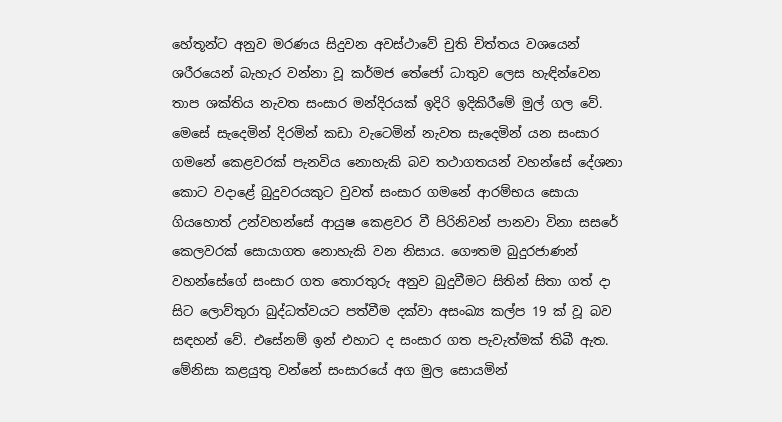හේතූන්ට අනුව මරණය සිදුවන අවස්ථාවේ චුති චිත්තය වශයෙන් ශරීරයෙන් බැහැර වන්නා වූ කර්මජ තේජෝ ධාතුව ලෙස හැඳින්වෙන තාප ශක්තිය නැවත සංසාර මන්දිරයක් ඉදිරි ඉදිකිරීමේ මුල් ගල වේ.
මෙසේ සැදෙමින් දිරමින් කඩා වැටෙමින් නැවත සැදෙමින් යන සංසාර ගමනේ කෙළවරක් පැනවිය නොහැකි බව තථාගතයන් වහන්සේ දේශනා කොට වදාළේ බුදුවරයකුට වුවත් සංසාර ගමනේ ආරම්භය සොයා ගියහොත් උන්වහන්සේ ආයුෂ කෙළවර වී පිරිනිවන් පානවා විනා සසරේ කෙලවරක් සොයාගත නොහැකි වන නිසාය. ගෞතම බුදුරජාණන් වහන්සේගේ සංසාර ගත තොරතුරු අනුව බුදුවීමට සිතින් සිතා ගත් දා සිට ලොව්තුරා බුද්ධත්වයට පත්වීම දක්වා අසංඛ්‍ය කල්ප 19 ක් වූ බව සඳහන් වේ. එසේනම් ඉන් එහාට ද සංසාර ගත පැවැත්මක් තිබී ඇත. මේනිසා කළයුතු වන්නේ සංසාරයේ අග මුල සොයමින්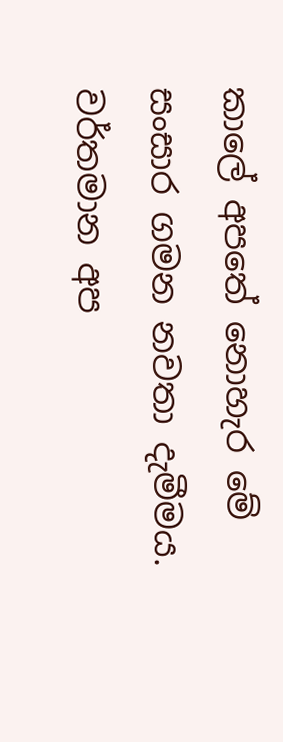කාලේ අපතේ නොහැර මේ සංසාර ගමන නවතා දැමීමය.
වර්තමාන අප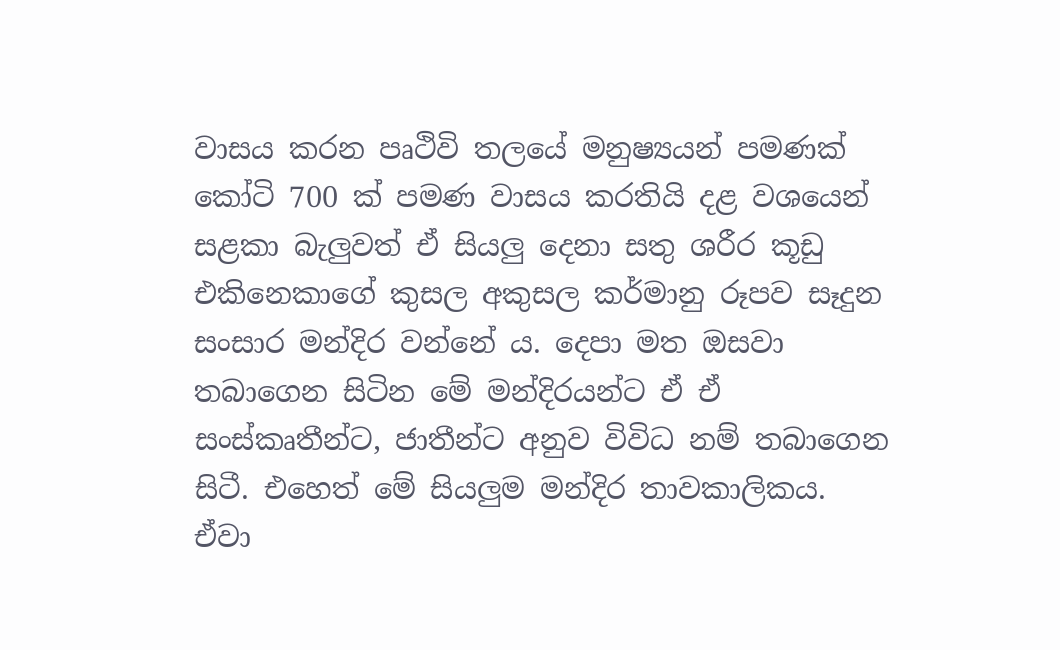වාසය කරන පෘථිවි තලයේ මනුෂ්‍යයන් පමණක් කෝටි 700 ක් පමණ වාසය කරතියි දළ වශයෙන් සළකා බැලුවත් ඒ සියලු දෙනා සතු ශරීර කූඩු එකිනෙකාගේ කුසල අකුසල කර්මානු රූපව සෑදුන සංසාර මන්දිර වන්නේ ය. දෙපා මත ඔසවා තබාගෙන සිටින මේ මන්දිරයන්ට ඒ ඒ සංස්කෘතීන්ට, ජාතීන්ට අනුව විවිධ නම් තබාගෙන සිටී. එහෙත් මේ සියලුම මන්දිර තාවකාලිකය.
ඒවා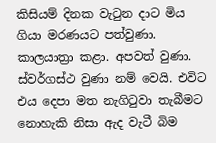කිසියම් දිනක වැටුන දාට මිය ගියා මරණයට පත්වුණා. කාලයාත්‍රා කළා. අපවත් වුණා. ස්වර්ගස්ථ වුණා නම් වෙයි. එවිට එය දෙපා මත නැගිටුවා තැබීමට නොහැකි නිසා ඇද වැටී බිම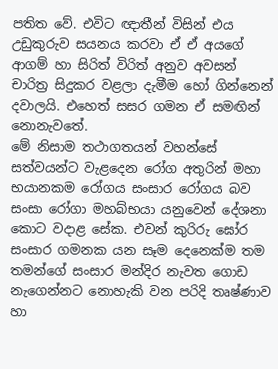පතිත වේ. එවිට ඥාතීන් විසින් එය උඩුකුරුව සයනය කරවා ඒ ඒ අයගේ ආගම් හා සිරිත් විරිත් අනුව අවසන් චාරිත්‍ර සිදුකර වළලා දැමීම හෝ ගින්නෙන් දවාලයි. එහෙත් සසර ගමන ඒ සමඟින් නොනැවතේ.
මේ නිසාම තථාගතයන් වහන්සේ සත්වයන්ට වැළදෙන රෝග අතුරින් මහා භයානකම රෝගය සංසාර රෝගය බව සංසා රෝගා මහබ්භයා යනුවෙන් දේශනා කොට වදාළ සේක. එවන් කුරිරු ඝෝර සංසාර ගමනක යන සෑම දෙනෙක්ම තම තමන්ගේ සංසාර මන්දිර නැවත ගොඩ නැගෙන්නට නොහැකි වන පරිදි තෘෂ්ණාව හා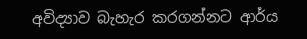අවිද්‍යාව බැහැර කරගන්නට ආර්ය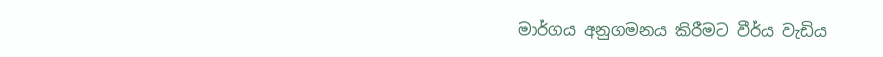මාර්ගය අනුගමනය කිරීමට වීර්ය වැඩිය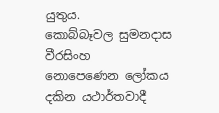යුතුය.
කොබ්බෑවල සුමනදාස වීරසිංහ
නොපෙණෙන ලෝකය දකින යථාර්තවාදී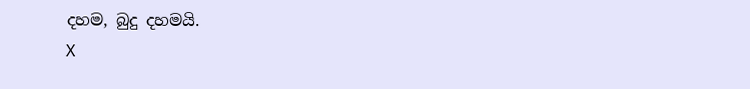දහම, බුදු දහමයි.
X